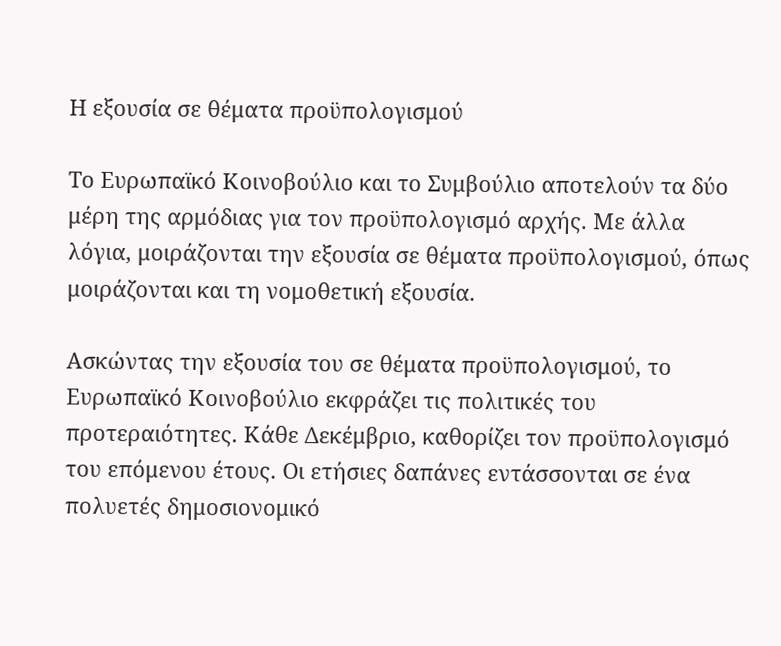Η εξουσία σε θέματα προϋπολογισμού

Το Ευρωπαϊκό Κοινοβούλιο και το Συμβούλιο αποτελούν τα δύο μέρη της αρμόδιας για τον προϋπολογισμό αρχής. Με άλλα λόγια, μοιράζονται την εξουσία σε θέματα προϋπολογισμού, όπως μοιράζονται και τη νομοθετική εξουσία.

Ασκώντας την εξουσία του σε θέματα προϋπολογισμού, το Ευρωπαϊκό Κοινοβούλιο εκφράζει τις πολιτικές του προτεραιότητες. Κάθε Δεκέμβριο, καθορίζει τον προϋπολογισμό του επόμενου έτους. Οι ετήσιες δαπάνες εντάσσονται σε ένα πολυετές δημοσιονομικό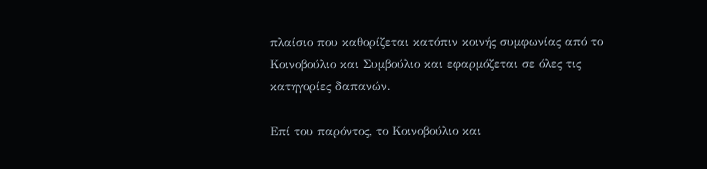πλαίσιο που καθορίζεται κατόπιν κοινής συμφωνίας από το Κοινοβούλιο και Συμβούλιο και εφαρμόζεται σε όλες τις κατηγορίες δαπανών.

Επί του παρόντος, το Κοινοβούλιο και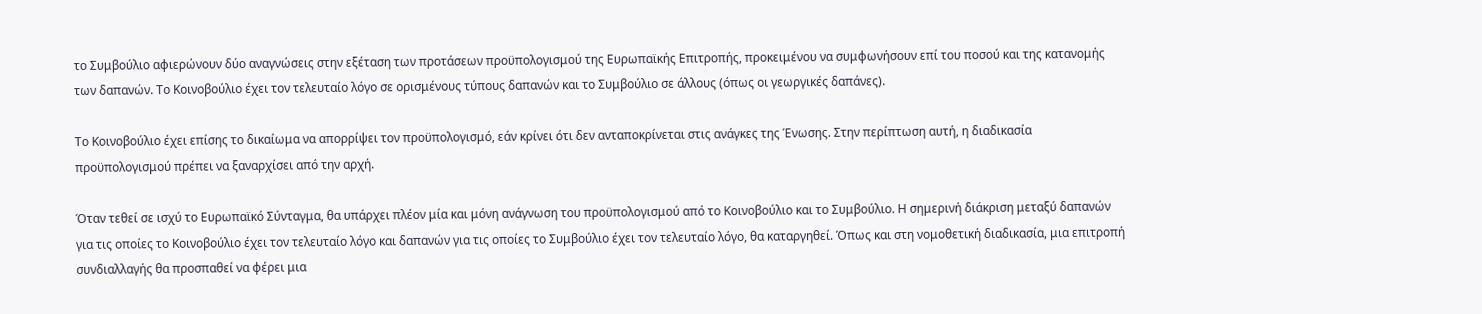το Συμβούλιο αφιερώνουν δύο αναγνώσεις στην εξέταση των προτάσεων προϋπολογισμού της Ευρωπαϊκής Επιτροπής, προκειμένου να συμφωνήσουν επί του ποσού και της κατανομής των δαπανών. Το Κοινοβούλιο έχει τον τελευταίο λόγο σε ορισμένους τύπους δαπανών και το Συμβούλιο σε άλλους (όπως οι γεωργικές δαπάνες).

Το Κοινοβούλιο έχει επίσης το δικαίωμα να απορρίψει τον προϋπολογισμό, εάν κρίνει ότι δεν ανταποκρίνεται στις ανάγκες της Ένωσης. Στην περίπτωση αυτή, η διαδικασία προϋπολογισμού πρέπει να ξαναρχίσει από την αρχή.

Όταν τεθεί σε ισχύ το Ευρωπαϊκό Σύνταγμα, θα υπάρχει πλέον μία και μόνη ανάγνωση του προϋπολογισμού από το Κοινοβούλιο και το Συμβούλιο. Η σημερινή διάκριση μεταξύ δαπανών για τις οποίες το Κοινοβούλιο έχει τον τελευταίο λόγο και δαπανών για τις οποίες το Συμβούλιο έχει τον τελευταίο λόγο, θα καταργηθεί. Όπως και στη νομοθετική διαδικασία, μια επιτροπή συνδιαλλαγής θα προσπαθεί να φέρει μια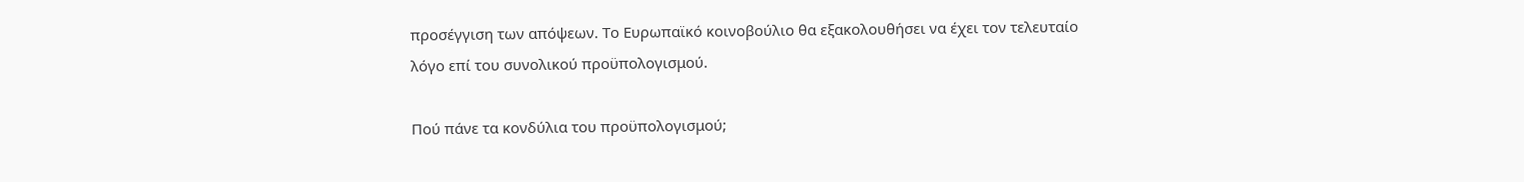προσέγγιση των απόψεων. Το Ευρωπαϊκό κοινοβούλιο θα εξακολουθήσει να έχει τον τελευταίο λόγο επί του συνολικού προϋπολογισμού.

Πού πάνε τα κονδύλια του προϋπολογισμού;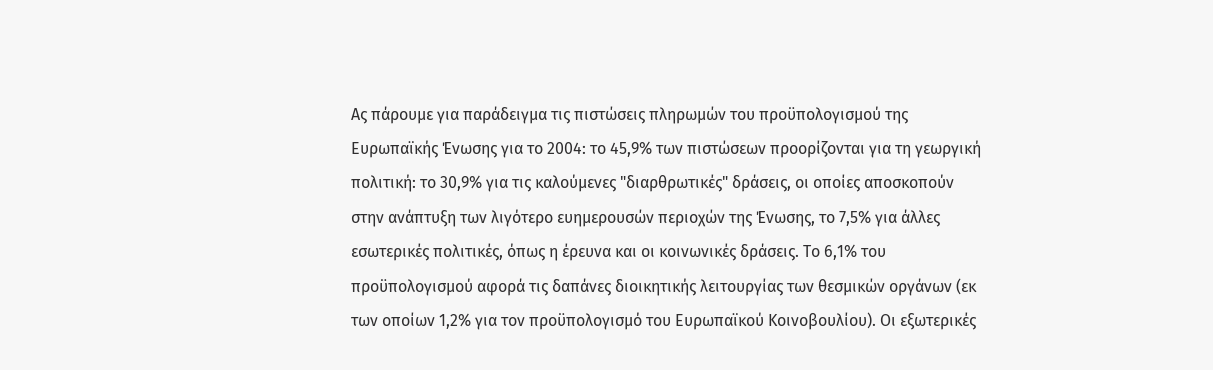Ας πάρουμε για παράδειγμα τις πιστώσεις πληρωμών του προϋπολογισμού της Ευρωπαϊκής Ένωσης για το 2004: το 45,9% των πιστώσεων προορίζονται για τη γεωργική πολιτική: το 30,9% για τις καλούμενες "διαρθρωτικές" δράσεις, οι οποίες αποσκοπούν στην ανάπτυξη των λιγότερο ευημερουσών περιοχών της Ένωσης, το 7,5% για άλλες εσωτερικές πολιτικές, όπως η έρευνα και οι κοινωνικές δράσεις. Το 6,1% του προϋπολογισμού αφορά τις δαπάνες διοικητικής λειτουργίας των θεσμικών οργάνων (εκ των οποίων 1,2% για τον προϋπολογισμό του Ευρωπαϊκού Κοινοβουλίου). Οι εξωτερικές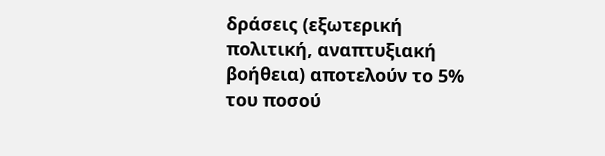δράσεις (εξωτερική πολιτική, αναπτυξιακή βοήθεια) αποτελούν το 5% του ποσού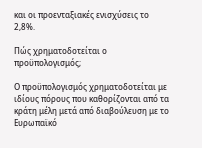και οι προενταξιακές ενισχύσεις το 2,8%.

Πώς χρηματοδοτείται ο προϋπολογισμός;

Ο προϋπολογισμός χρηματοδοτείται με ιδίους πόρους που καθορίζονται από τα κράτη μέλη μετά από διαβούλευση με το Ευρωπαϊκό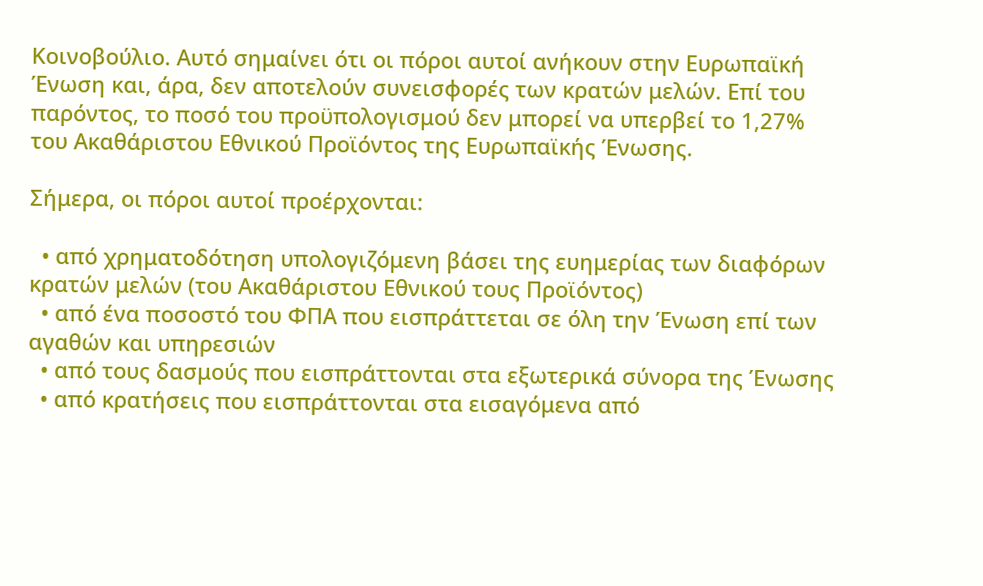Κοινοβούλιο. Αυτό σημαίνει ότι οι πόροι αυτοί ανήκουν στην Ευρωπαϊκή Ένωση και, άρα, δεν αποτελούν συνεισφορές των κρατών μελών. Επί του παρόντος, το ποσό του προϋπολογισμού δεν μπορεί να υπερβεί το 1,27% του Ακαθάριστου Εθνικού Προϊόντος της Ευρωπαϊκής Ένωσης.

Σήμερα, οι πόροι αυτοί προέρχονται:

  • από χρηματοδότηση υπολογιζόμενη βάσει της ευημερίας των διαφόρων κρατών μελών (του Ακαθάριστου Εθνικού τους Προϊόντος)
  • από ένα ποσοστό του ΦΠΑ που εισπράττεται σε όλη την Ένωση επί των αγαθών και υπηρεσιών
  • από τους δασμούς που εισπράττονται στα εξωτερικά σύνορα της Ένωσης
  • από κρατήσεις που εισπράττονται στα εισαγόμενα από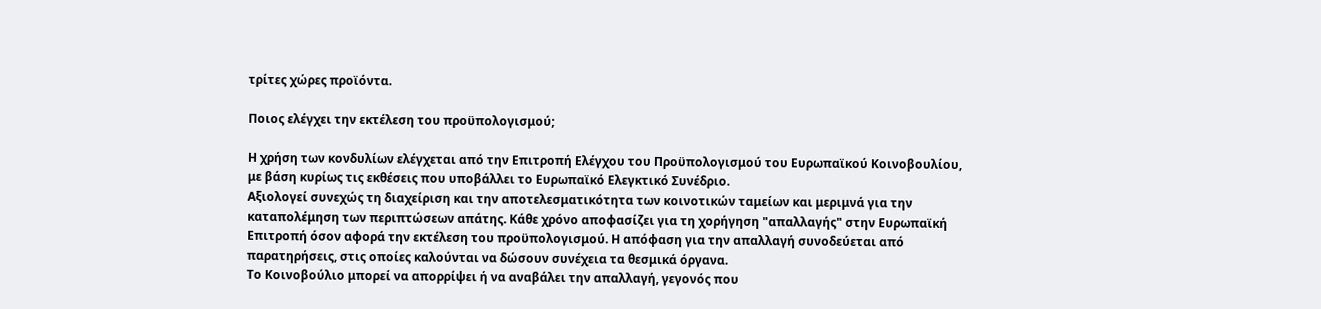τρίτες χώρες προϊόντα.

Ποιος ελέγχει την εκτέλεση του προϋπολογισμού;

Η χρήση των κονδυλίων ελέγχεται από την Επιτροπή Ελέγχου του Προϋπολογισμού του Ευρωπαϊκού Κοινοβουλίου, με βάση κυρίως τις εκθέσεις που υποβάλλει το Ευρωπαϊκό Ελεγκτικό Συνέδριο.
Αξιολογεί συνεχώς τη διαχείριση και την αποτελεσματικότητα των κοινοτικών ταμείων και μεριμνά για την καταπολέμηση των περιπτώσεων απάτης. Κάθε χρόνο αποφασίζει για τη χορήγηση "απαλλαγής" στην Ευρωπαϊκή Επιτροπή όσον αφορά την εκτέλεση του προϋπολογισμού. Η απόφαση για την απαλλαγή συνοδεύεται από παρατηρήσεις, στις οποίες καλούνται να δώσουν συνέχεια τα θεσμικά όργανα.
Το Κοινοβούλιο μπορεί να απορρίψει ή να αναβάλει την απαλλαγή, γεγονός που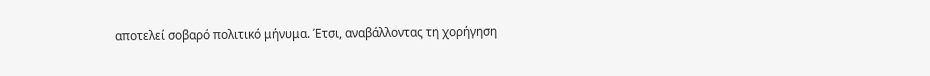αποτελεί σοβαρό πολιτικό μήνυμα. Έτσι, αναβάλλοντας τη χορήγηση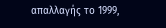απαλλαγής το 1999,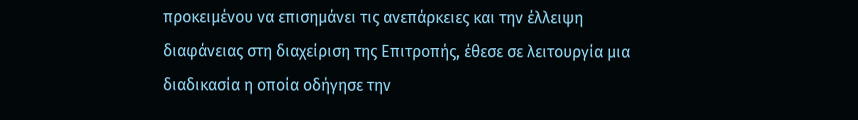προκειμένου να επισημάνει τις ανεπάρκειες και την έλλειψη διαφάνειας στη διαχείριση της Επιτροπής, έθεσε σε λειτουργία μια διαδικασία η οποία οδήγησε την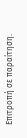Επιτροπή σε παραίτηση.